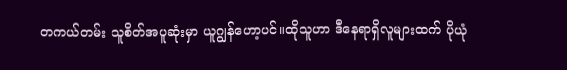တကယ်တမ်း သူစိတ်အပူဆုံးမှာ ယူဂျွန်ဟော့ပင်။ထိုသူဟာ ဒီနေရာရှိလူများထက် ပိုယုံ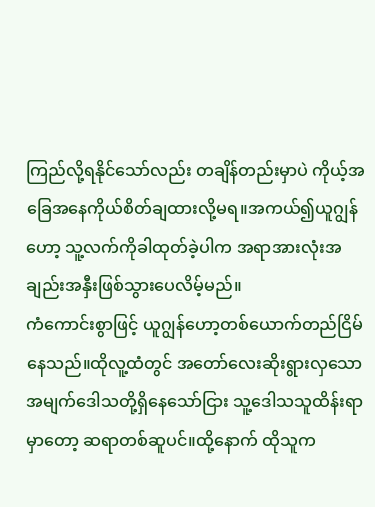ကြည်လို့ရနိုင်သော်လည်း တချိန်တည်းမှာပဲ ကိုယ့်အခြေအနေကိုယ်စိတ်ချထားလို့မရ။အကယ်၍ယူဂျွန်ဟော့ သူ့လက်ကိုခါထုတ်ခဲ့ပါက အရာအားလုံးအချည်းအနှီးဖြစ်သွားပေလိမ့်မည်။
ကံကောင်းစွာဖြင့် ယူဂျွန်ဟော့တစ်ယောက်တည်ငြိမ်နေသည်။ထိုလူ့ထံတွင် အတော်လေးဆိုးရွားလှသောအမျက်ဒေါသတို့ရှိနေသော်ငြား သူ့ဒေါသသူထိန်းရာမှာတော့ ဆရာတစ်ဆူပင်။ထို့နောက် ထိုသူက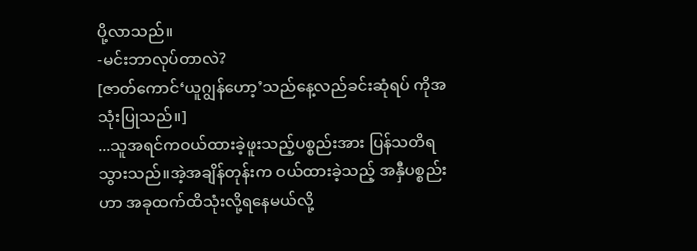ပို့လာသည်။
-မင်းဘာလုပ်တာလဲ?
[ဇာတ်ကောင်‘ယူဂျွန်ဟော့’သည်နေ့လည်ခင်းဆုံရပ် ကိုအသုံးပြုသည်။]
...သူအရင်ကဝယ်ထားခဲ့ဖူးသည့်ပစ္စည်းအား ပြန်သတိရသွားသည်။အဲ့အချိန်တုန်းက ဝယ်ထားခဲ့သည့် အနှီပစ္စည်းဟာ အခုထက်ထိသုံးလို့ရနေမယ်လို့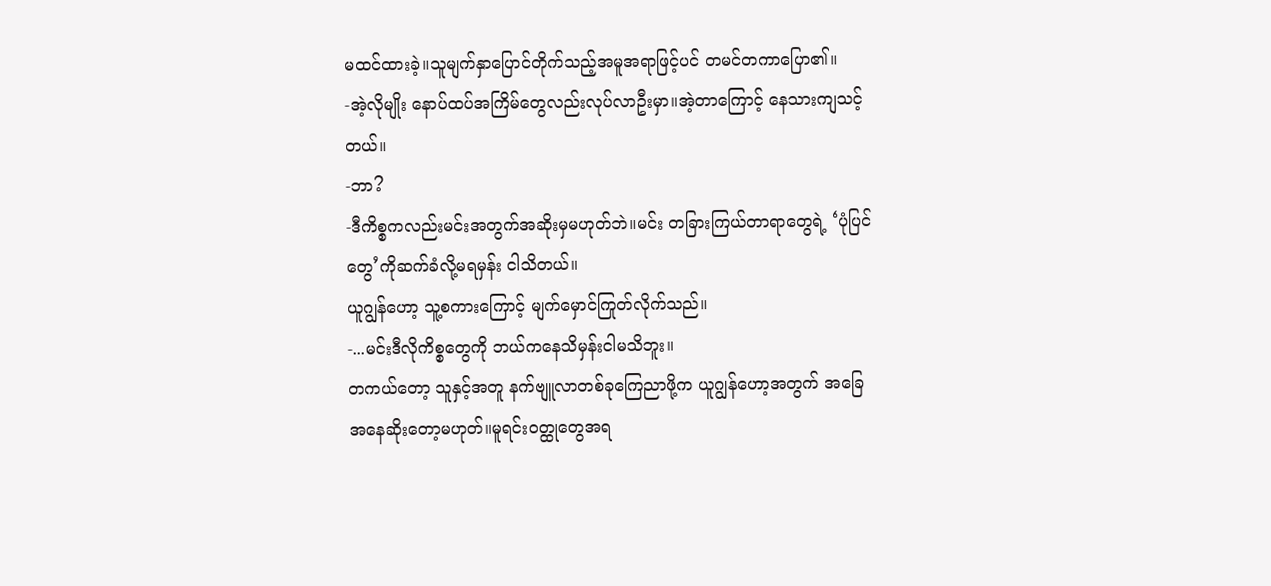မထင်ထားခဲ့။သူမျက်နှာပြောင်တိုက်သည့်အမူအရာဖြင့်ပင် တမင်တကာပြော၏။
-အဲ့လိုမျိုး နောပ်ထပ်အကြိမ်တွေလည်းလုပ်လာဦးမှာ။အဲ့တာကြောင့် နေသားကျသင့်တယ်။
-ဘာ?
-ဒီကိစ္စကလည်းမင်းအတွက်အဆိုးမှမဟုတ်ဘဲ။မင်း တခြားကြယ်တာရာတွေရဲ့ ‘ပုံပြင်တွေ’ကိုဆက်ခံလို့မရမှန်း ငါသိတယ်။
ယူဂျွန်ဟော့ သူ့စကားကြောင့် မျက်မှောင်ကြုတ်လိုက်သည်။
-...မင်းဒီလိုကိစ္စတွေကို ဘယ်ကနေသိမှန်းငါမသိဘူး။
တကယ်တော့ သူနှင့်အတူ နက်ဗျူလာတစ်ခုကြေညာဖို့က ယူဂျွန်ဟော့အတွက် အခြေအနေဆိုးတော့မဟုတ်။မူရင်းဝတ္ထုတွေအရ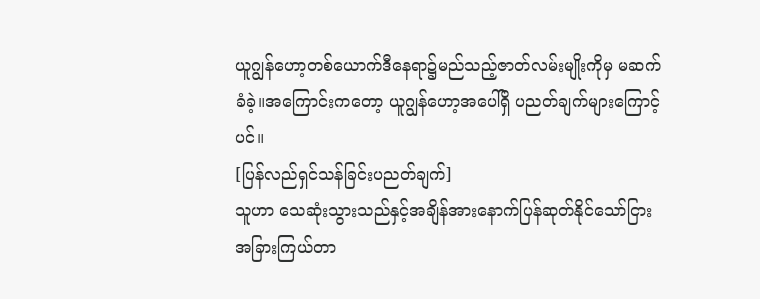ယူဂျွန်ဟော့တစ်ယောက်ဒီနေရာ၌မည်သည့်ဇာတ်လမ်းမျိုးကိုမှ မဆက်ခံခဲ့။အကြောင်းကတော့ ယူဂျွန်ဟော့အပေါ်ရှိ ပညတ်ချက်များကြောင့်ပင်။
[ပြန်လည်ရှင်သန်ခြင်းပညတ်ချက်]
သူဟာ သေဆုံးသွားသည်နှင့်အချိန်အားနောက်ပြန်ဆုတ်နိုင်သော်ငြား အခြားကြယ်တာ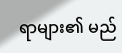ရာများ၏ မည်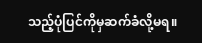သည့်ပုံပြင်ကိုမှဆက်ခံလို့မရ။